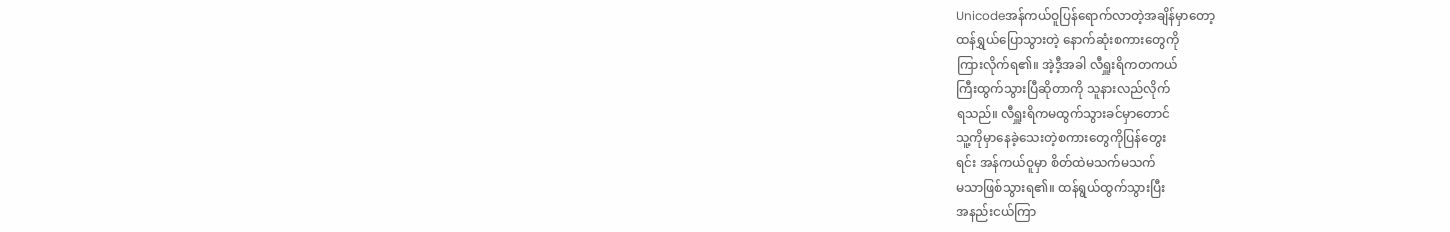Unicodeအန်ကယ်ဝူပြန်ရောက်လာတဲ့အချိန်မှာတော့
ထန်ရွှယ်ပြောသွားတဲ့ နောက်ဆုံးစကားတွေကို
ကြားလိုက်ရ၏။ အဲ့ဒီ့အခါ လီရှူးရိကတကယ်
ကြီးထွက်သွားပြီဆိုတာကို သူနားလည်လိုက်
ရသည်။ လီရှူးရိကမထွက်သွားခင်မှာတောင်
သူ့ကိုမှာနေခဲ့သေးတဲ့စကားတွေကိုပြန်တွေး
ရင်း အန်ကယ်ဝူမှာ စိတ်ထဲမသက်မသက်
မသာဖြစ်သွားရ၏။ ထန်ရွယ်ထွက်သွားပြီး
အနည်းငယ်ကြာ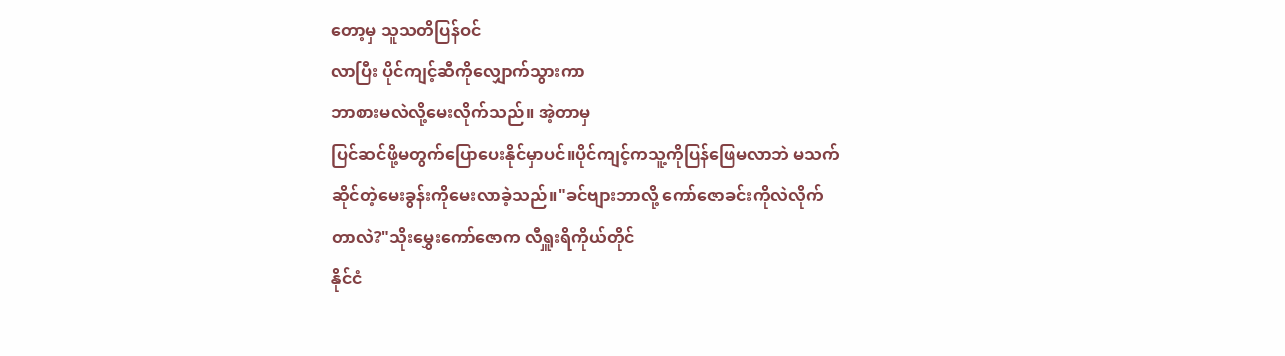တော့မှ သူသတိပြန်ဝင်
လာပြီး ပိုင်ကျင့်ဆီကိုလျှောက်သွားကာ
ဘာစားမလဲလို့မေးလိုက်သည်။ အဲ့တာမှ
ပြင်ဆင်ဖို့မတွက်ပြောပေးနိုင်မှာပင်။ပိုင်ကျင့်ကသူ့ကိုပြန်ဖြေမလာဘဲ မသက်
ဆိုင်တဲ့မေးခွန်းကိုမေးလာခဲ့သည်။"ခင်ဗျားဘာလို့ ကော်ဇောခင်းကိုလဲလိုက်
တာလဲ?"သိုးမွှေးကော်ဇောက လီရှူးရိကိုယ်တိုင်
နိုင်ငံ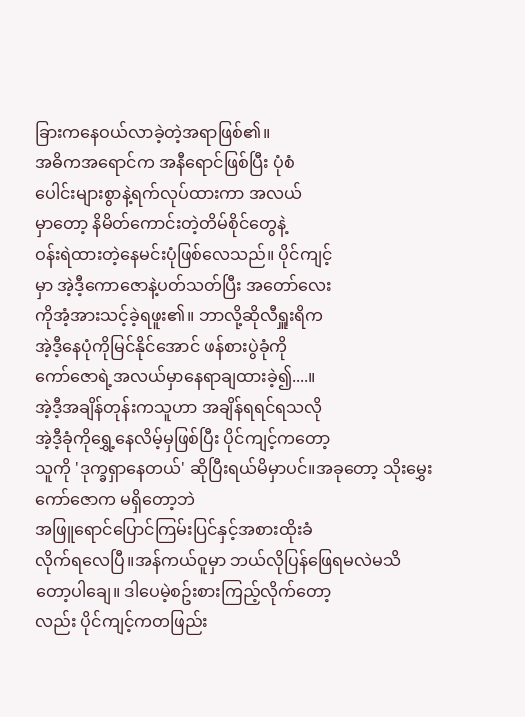ခြားကနေဝယ်လာခဲ့တဲ့အရာဖြစ်၏။
အဓိကအရောင်က အနီရောင်ဖြစ်ပြီး ပုံစံ
ပေါင်းများစွာနဲ့ရက်လုပ်ထားကာ အလယ်
မှာတော့ နိမိတ်ကောင်းတဲ့တိမ်စိုင်တွေနဲ့
ဝန်းရဲထားတဲ့နေမင်းပုံဖြစ်လေသည်။ ပိုင်ကျင့်
မှာ အဲ့ဒီ့ကောဇောနဲ့ပတ်သတ်ပြီး အတော်လေး
ကိုအံ့အားသင့်ခဲ့ရဖူး၏။ ဘာလို့ဆိုလီရှူးရိက
အဲ့ဒီ့နေပုံကိုမြင်နိုင်အောင် ဖန်စားပွဲခုံကို
ကော်ဇောရဲ့အလယ်မှာနေရာချထားခဲ့၍....။
အဲ့ဒီ့အချိန်တုန်းကသူဟာ အချိန်ရရင်ရသလို
အဲ့ဒီ့ခုံကိုရွှေ့နေလိမ့်မှဖြစ်ပြီး ပိုင်ကျင့်ကတော့
သူကို 'ဒုက္ခရှာနေတယ်' ဆိုပြီးရယ်မိမှာပင်။အခုတော့ သိုးမွှေးကော်ဇောက မရှိတော့ဘဲ
အဖြူရောင်ပြောင်ကြမ်းပြင်နှင့်အစားထိုးခံ
လိုက်ရလေပြီ။အန်ကယ်ဝူမှာ ဘယ်လိုပြန်ဖြေရမလဲမသိ
တော့ပါချေ။ ဒါပေမဲ့စဥ်းစားကြည့်လိုက်တော့
လည်း ပိုင်ကျင့်ကတဖြည်း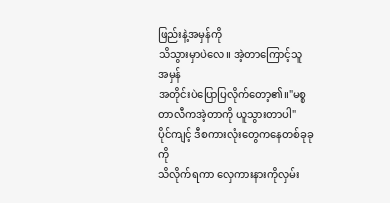ဖြည်းနဲ့အမှန်ကို
သိသွားမှာပဲလေ။ အဲ့တာကြောင့်သူ အမှန်
အတိုင်းပဲပြောပြလိုက်တော့၏။"မစ္စတာလီကအဲ့တာကို ယူသွားတာပါ"
ပိုင်ကျင့် ဒီစကားလုံးတွေကနေတစ်ခုခုကို
သိလိုက်ရကာ လှေကားနားကိုလှမ်း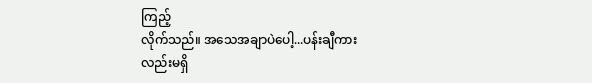ကြည့်
လိုက်သည်။ အသေအချာပဲပေါ့...ပန်းချီကား
လည်းမရှိ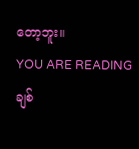တော့ဘူး။
YOU ARE READING
ချစ်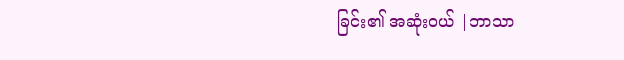ခြင်း၏ အဆုံးဝယ် |ဘာသာ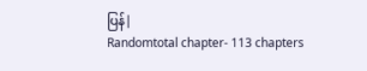ပြန်|
Randomtotal chapter- 113 chapters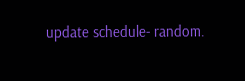update schedule- random.